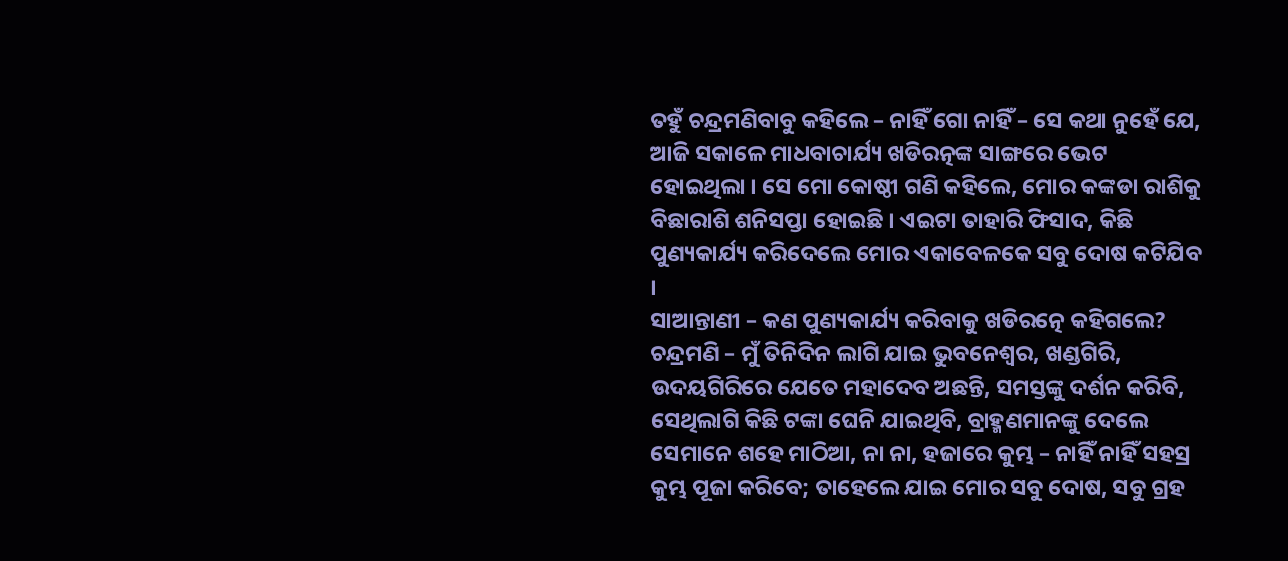ତହୁଁ ଚନ୍ଦ୍ରମଣିବାବୁ କହିଲେ – ନାହିଁ ଗୋ ନାହିଁ – ସେ କଥା ନୁହେଁ ଯେ, ଆଜି ସକାଳେ ମାଧବାଚାର୍ଯ୍ୟ ଖଡିରତ୍ନଙ୍କ ସାଙ୍ଗରେ ଭେଟ ହୋଇଥିଲା । ସେ ମୋ କୋଷ୍ଠୀ ଗଣି କହିଲେ, ମୋର କଙ୍କଡା ରାଶିକୁ ବିଛାରାଶି ଶନିସପ୍ତା ହୋଇଛି । ଏଇଟା ତାହାରି ଫିସାଦ, କିଛି ପୁଣ୍ୟକାର୍ଯ୍ୟ କରିଦେଲେ ମୋର ଏକାବେଳକେ ସବୁ ଦୋଷ କଟିଯିବ ।
ସାଆନ୍ତାଣୀ – କଣ ପୁଣ୍ୟକାର୍ଯ୍ୟ କରିବାକୁ ଖଡିରତ୍ନେ କହିଗଲେ?
ଚନ୍ଦ୍ରମଣି – ମୁଁ ତିନିଦିନ ଲାଗି ଯାଇ ଭୁବନେଶ୍ୱର, ଖଣ୍ଡଗିରି, ଉଦୟଗିରିରେ ଯେତେ ମହାଦେବ ଅଛନ୍ତି, ସମସ୍ତଙ୍କୁ ଦର୍ଶନ କରିବି, ସେଥିଲାଗି କିଛି ଟଙ୍କା ଘେନି ଯାଇଥିବି, ବ୍ରାହ୍ମଣମାନଙ୍କୁ ଦେଲେ ସେମାନେ ଶହେ ମାଠିଆ, ନା ନା, ହଜାରେ କୁମ୍ଭ – ନାହିଁ ନାହିଁ ସହସ୍ର କୁମ୍ଭ ପୂଜା କରିବେ; ତାହେଲେ ଯାଇ ମୋର ସବୁ ଦୋଷ, ସବୁ ଗ୍ରହ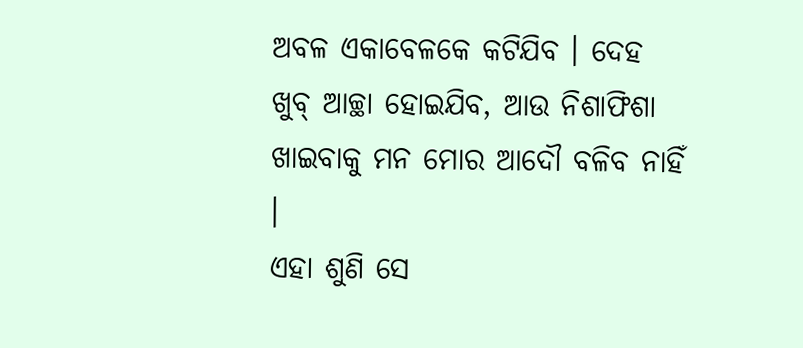ଅବଳ ଏକାବେଳକେ କଟିଯିବ । ଦେହ ଖୁବ୍ ଆଚ୍ଛା ହୋଇଯିବ, ଆଉ ନିଶାଫିଶା ଖାଇବାକୁ ମନ ମୋର ଆଦୌ ବଳିବ ନାହିଁ ।
ଏହା ଶୁଣି ସେ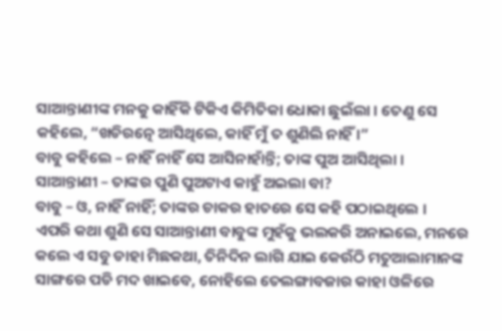ସାଆନ୍ତାଣୀଙ୍କ ମନକୁ କାହିଁକି ଟିକିଏ କିମିତିକା ଧୋକା ଛୁଇଁଲା । ତେଣୁ ସେ କହିଲେ, “ଖଡିରତ୍ନେ ଆସିଥିଲେ, କାହିଁ ମୁଁ ତ ଶୁଣିଲି ନାହିଁ ।”
ବାବୁ କହିଲେ – ନାହିଁ ନାହିଁ ସେ ଆସିନାହାଁନ୍ତି; ତାଙ୍କ ପୁଅ ଆସିଥିଲା ।
ସାଆନ୍ତାଣୀ – ତାଙ୍କର ପୁଣି ପୁଅଟାଏ କାହୁଁ ଅଇଲା ବା?
ବାବୁ – ଓ, ନାହିଁ ନାହିଁ; ତାଙ୍କର ଚାକର ହାତରେ ସେ କହି ପଠାଇଥିଲେ ।
ଏପରି କଥା ଶୁଣି ସେ ସାଆନ୍ତାଣୀ ବାବୁଙ୍କ ମୁହଁକୁ ଭଲକରି ଅନାଇଲେ, ମନରେ କଲେ ଏ ସବୁ ଡାହା ମିଛକଥା, ତିନିଦିନ ଲାଗି ଯାଇ କେଉଁଠି ମତୁଆଲାମାନଙ୍କ ସାଙ୍ଗରେ ପଡି ମଦ ଖାଇବେ, ନୋହିଲେ ତେଲଙ୍ଗାବଜାର କାହା ଓଳିରେ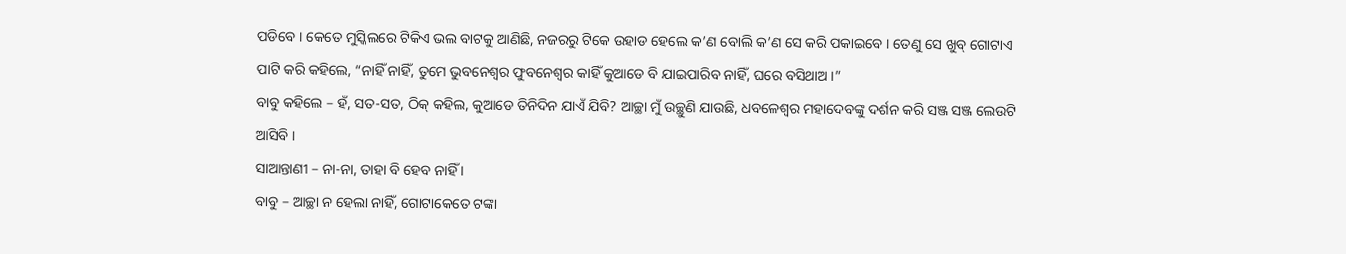ପଡିବେ । କେତେ ମୁସ୍କିଲରେ ଟିକିଏ ଭଲ ବାଟକୁ ଆଣିଛି, ନଜରରୁ ଟିକେ ଉହାଡ ହେଲେ କ’ଣ ବୋଲି କ’ଣ ସେ କରି ପକାଇବେ । ତେଣୁ ସେ ଖୁବ୍ ଗୋଟାଏ ପାଟି କରି କହିଲେ, “ନାହିଁ ନାହିଁ, ତୁମେ ଭୁବନେଶ୍ୱର ଫୁବନେଶ୍ୱର କାହିଁ କୁଆଡେ ବି ଯାଇପାରିବ ନାହିଁ, ଘରେ ବସିଥାଅ ।”
ବାବୁ କହିଲେ – ହଁ, ସତ-ସତ, ଠିକ୍ କହିଲ, କୁଆଡେ ତିନିଦିନ ଯାଏଁ ଯିବି? ଆଚ୍ଛା ମୁଁ ଉଚ୍ଛୁଣି ଯାଉଛି, ଧବଳେଶ୍ୱର ମହାଦେବଙ୍କୁ ଦର୍ଶନ କରି ସଞ୍ଜ ସଞ୍ଜ ଲେଉଟି ଆସିବି ।
ସାଆନ୍ତାଣୀ – ନା-ନା, ତାହା ବି ହେବ ନାହିଁ ।
ବାବୁ – ଆଚ୍ଛା ନ ହେଲା ନାହିଁ, ଗୋଟାକେତେ ଟଙ୍କା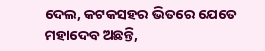ଦେଲ, କଟକସହର ଭିତରେ ଯେତେ ମହାଦେବ ଅଛନ୍ତି,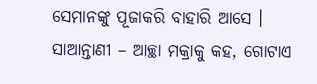ସେମାନଙ୍କୁ ପୂଜାକରି ବାହାରି ଆସେ ।
ସାଆନ୍ତାଣୀ – ଆଚ୍ଛା ମକ୍ରାକୁ କହ, ଗୋଟାଏ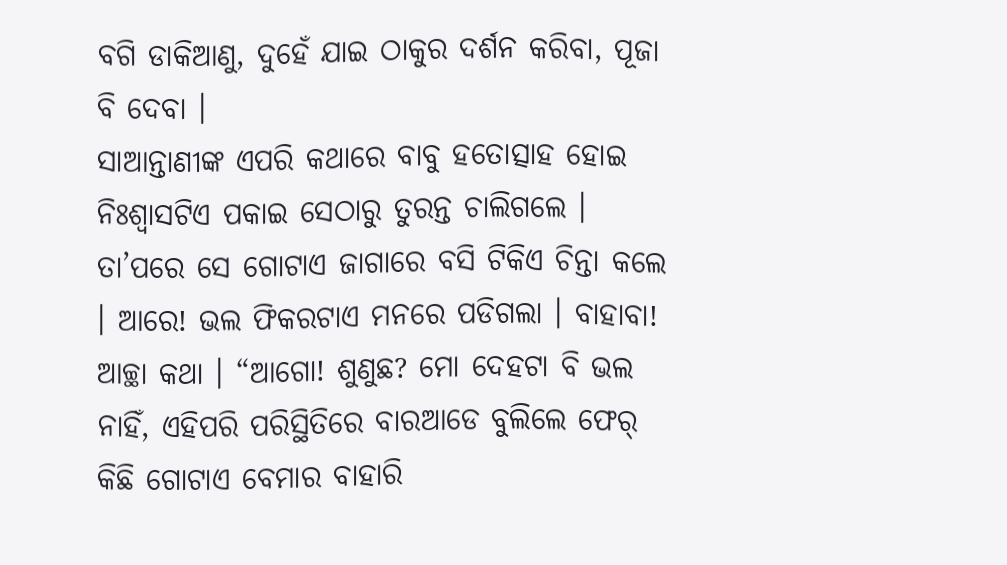ବଗି ଡାକିଆଣୁ, ଦୁହେଁ ଯାଇ ଠାକୁର ଦର୍ଶନ କରିବା, ପୂଜା ବି ଦେବା ।
ସାଆନ୍ତାଣୀଙ୍କ ଏପରି କଥାରେ ବାବୁ ହତୋତ୍ସାହ ହୋଇ ନିଃଶ୍ୱାସଟିଏ ପକାଇ ସେଠାରୁ ତୁରନ୍ତ ଚାଲିଗଲେ । ତା’ପରେ ସେ ଗୋଟାଏ ଜାଗାରେ ବସି ଟିକିଏ ଚିନ୍ତା କଲେ । ଆରେ! ଭଲ ଫିକରଟାଏ ମନରେ ପଡିଗଲା । ବାହାବା! ଆଚ୍ଛା କଥା । “ଆଗୋ! ଶୁଣୁଛ? ମୋ ଦେହଟା ବି ଭଲ ନାହିଁ, ଏହିପରି ପରିସ୍ଥିତିରେ ବାରଆଡେ ବୁଲିଲେ ଫେର୍ କିଛି ଗୋଟାଏ ବେମାର ବାହାରି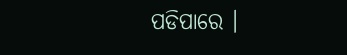ପଡିପାରେ ।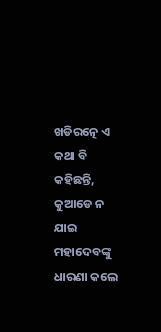ଖଡିରତ୍ନେ ଏ କଥା ବି କହିଛନ୍ତି, କୁଆଡେ ନ ଯାଇ ମହାଦେବଙ୍କୁ ଧାରଣା କଲେ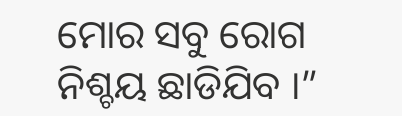ମୋର ସବୁ ରୋଗ ନିଶ୍ଚୟ ଛାଡିଯିବ ।”